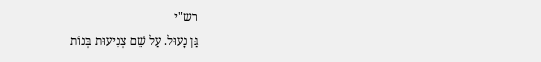רש"י
גַּן נָעוּל. עַל שֵׁם צְנִיעוּת בְּנוֹת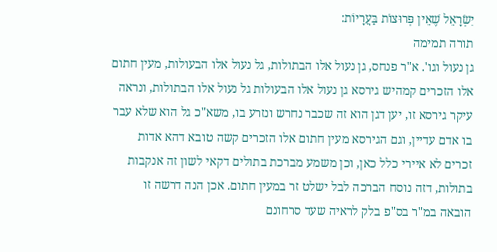יִשְׂרָאֵל שֶׁאֵין פְּרוּצוֹת בַּעֲרָיוֹת:
תורה תמימה
גן נעול וגו'. א"ר פנחס, גן נעול אלו הבתולות, גל נעול אלו הבעולות, מעין חתום אלו הזכרים קמהיש גירסא גן נעול אלו הבעולות גל נעול אלו הבתולות, ונראה עיקר גירסא זו, יען דגן הוא זה שכבר נחרש ונזרע בו, משא"כ גל הוא שלא עבר בו אדם עדיין, וגם הגירסא מעין חתום אלו הזכרים קשה טובא דהא אדות זכרים לא איירי כלל כאן, וכן משמע מברכת בתולים דקאי לשון זה אנקבות בתולות, דזה נוסח הברכה לבל ישלט זר במעין חתום. אכן הנה דרשה זו הובאה במ"ר בס"פ בלק לראיה שעד סרחונם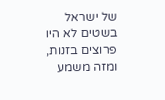של ישראל בשטים לא היו פרוצים בזנות, ומזה משמע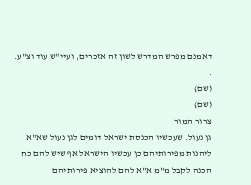דאמנם מפרש המדרש לשון זה אזכרים, ועיי"ש עוד וצ"ע.
.
(שם)
(שם)
צרור המור
גן נעול. שעכשיו הכנסת ישראל דומים לגן נעול שא"א ליהנות מפירותיהם כן עכשיו הישראל אף שיש להם כח הכנה לקבל מ"מ א"א להם להוציא פירותיהם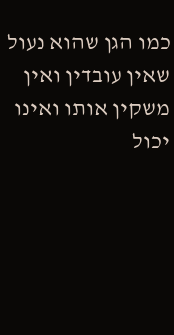כמו הגן שהוא נעול שאין עובדין ואין משקין אותו ואינו יכול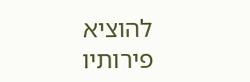להוציא פירותיו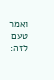ואמר טעם לזה: